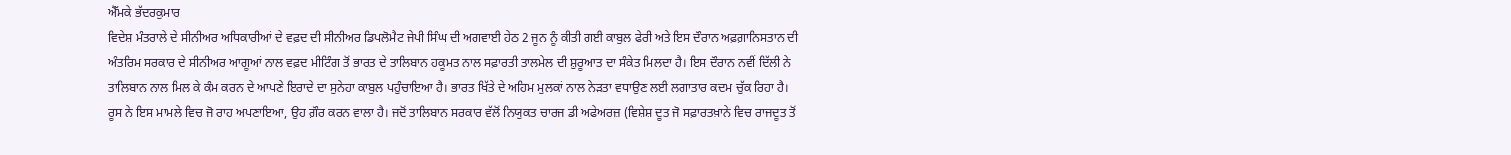ਐੱਮਕੇ ਭੱਦਰਕੁਮਾਰ
ਵਿਦੇਸ਼ ਮੰਤਰਾਲੇ ਦੇ ਸੀਨੀਅਰ ਅਧਿਕਾਰੀਆਂ ਦੇ ਵਫ਼ਦ ਦੀ ਸੀਨੀਅਰ ਡਿਪਲੋਮੈਟ ਜੇਪੀ ਸਿੰਘ ਦੀ ਅਗਵਾਈ ਹੇਠ 2 ਜੂਨ ਨੂੰ ਕੀਤੀ ਗਈ ਕਾਬੁਲ ਫੇਰੀ ਅਤੇ ਇਸ ਦੌਰਾਨ ਅਫ਼ਗ਼ਾਨਿਸਤਾਨ ਦੀ ਅੰਤਰਿਮ ਸਰਕਾਰ ਦੇ ਸੀਨੀਅਰ ਆਗੂਆਂ ਨਾਲ ਵਫ਼ਦ ਮੀਟਿੰਗ ਤੋਂ ਭਾਰਤ ਦੇ ਤਾਲਿਬਾਨ ਹਕੂਮਤ ਨਾਲ ਸਫ਼ਾਰਤੀ ਤਾਲਮੇਲ ਦੀ ਸ਼ੁਰੂਆਤ ਦਾ ਸੰਕੇਤ ਮਿਲਦਾ ਹੈ। ਇਸ ਦੌਰਾਨ ਨਵੀਂ ਦਿੱਲੀ ਨੇ ਤਾਲਿਬਾਨ ਨਾਲ ਮਿਲ ਕੇ ਕੰਮ ਕਰਨ ਦੇ ਆਪਣੇ ਇਰਾਦੇ ਦਾ ਸੁਨੇਹਾ ਕਾਬੁਲ ਪਹੁੰਚਾਇਆ ਹੈ। ਭਾਰਤ ਖਿੱਤੇ ਦੇ ਅਹਿਮ ਮੁਲਕਾਂ ਨਾਲ ਨੇੜਤਾ ਵਧਾਉਣ ਲਈ ਲਗਾਤਾਰ ਕਦਮ ਚੁੱਕ ਰਿਹਾ ਹੈ।
ਰੂਸ ਨੇ ਇਸ ਮਾਮਲੇ ਵਿਚ ਜੋ ਰਾਹ ਅਪਣਾਇਆ, ਉਹ ਗ਼ੌਰ ਕਰਨ ਵਾਲਾ ਹੈ। ਜਦੋਂ ਤਾਲਿਬਾਨ ਸਰਕਾਰ ਵੱਲੋਂ ਨਿਯੁਕਤ ਚਾਰਜ ਡੀ ਅਫੇਅਰਜ਼ (ਵਿਸ਼ੇਸ਼ ਦੂਤ ਜੋ ਸਫ਼ਾਰਤਖ਼ਾਨੇ ਵਿਚ ਰਾਜਦੂਤ ਤੋਂ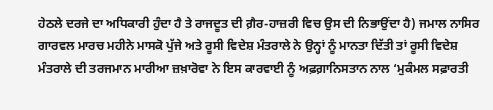ਹੇਠਲੇ ਦਰਜੇ ਦਾ ਅਧਿਕਾਰੀ ਹੁੰਦਾ ਹੈ ਤੇ ਰਾਜਦੂਤ ਦੀ ਗ਼ੈਰ-ਹਾਜ਼ਰੀ ਵਿਚ ਉਸ ਦੀ ਨਿਭਾਉਂਦਾ ਹੈ) ਜਮਾਲ ਨਾਸਿਰ ਗਾਰਵਲ ਮਾਰਚ ਮਹੀਨੇ ਮਾਸਕੋ ਪੁੱਜੇ ਅਤੇ ਰੂਸੀ ਵਿਦੇਸ਼ ਮੰਤਰਾਲੇ ਨੇ ਉਨ੍ਹਾਂ ਨੂੰ ਮਾਨਤਾ ਦਿੱਤੀ ਤਾਂ ਰੂਸੀ ਵਿਦੇਸ਼ ਮੰਤਰਾਲੇ ਦੀ ਤਰਜਮਾਨ ਮਾਰੀਆ ਜ਼ਖ਼ਾਰੋਵਾ ਨੇ ਇਸ ਕਾਰਵਾਈ ਨੂੰ ਅਫ਼ਗ਼ਾਨਿਸਤਾਨ ਨਾਲ ‘ਮੁਕੰਮਲ ਸਫ਼ਾਰਤੀ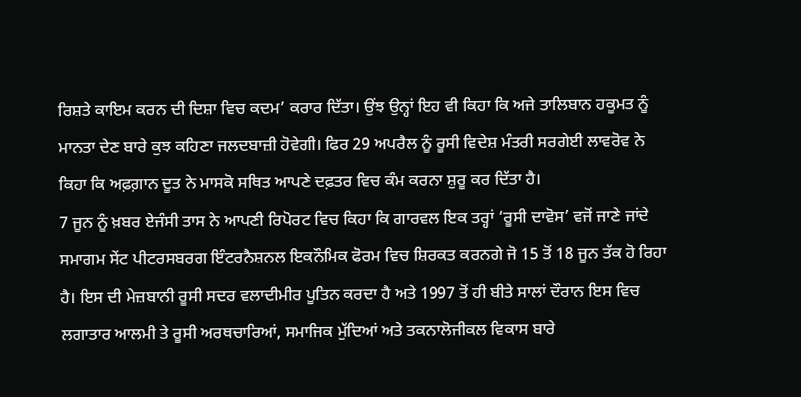ਰਿਸ਼ਤੇ ਕਾਇਮ ਕਰਨ ਦੀ ਦਿਸ਼ਾ ਵਿਚ ਕਦਮ’ ਕਰਾਰ ਦਿੱਤਾ। ਉਂਝ ਉਨ੍ਹਾਂ ਇਹ ਵੀ ਕਿਹਾ ਕਿ ਅਜੇ ਤਾਲਿਬਾਨ ਹਕੂਮਤ ਨੂੰ ਮਾਨਤਾ ਦੇਣ ਬਾਰੇ ਕੁਝ ਕਹਿਣਾ ਜਲਦਬਾਜ਼ੀ ਹੋਵੇਗੀ। ਫਿਰ 29 ਅਪਰੈਲ ਨੂੰ ਰੂਸੀ ਵਿਦੇਸ਼ ਮੰਤਰੀ ਸਰਗੇਈ ਲਾਵਰੋਵ ਨੇ ਕਿਹਾ ਕਿ ਅਫ਼ਗ਼ਾਨ ਦੂਤ ਨੇ ਮਾਸਕੋ ਸਥਿਤ ਆਪਣੇ ਦਫ਼ਤਰ ਵਿਚ ਕੰਮ ਕਰਨਾ ਸ਼ੁਰੂ ਕਰ ਦਿੱਤਾ ਹੈ।
7 ਜੂਨ ਨੂੰ ਖ਼ਬਰ ਏਜੰਸੀ ਤਾਸ ਨੇ ਆਪਣੀ ਰਿਪੋਰਟ ਵਿਚ ਕਿਹਾ ਕਿ ਗਾਰਵਲ ਇਕ ਤਰ੍ਹਾਂ ‘ਰੂਸੀ ਦਾਵੋਸ’ ਵਜੋਂ ਜਾਣੇ ਜਾਂਦੇ ਸਮਾਗਮ ਸੇਂਟ ਪੀਟਰਸਬਰਗ ਇੰਟਰਨੈਸ਼ਨਲ ਇਕਨੌਮਿਕ ਫੋਰਮ ਵਿਚ ਸ਼ਿਰਕਤ ਕਰਨਗੇ ਜੋ 15 ਤੋਂ 18 ਜੂਨ ਤੱਕ ਹੋ ਰਿਹਾ ਹੈ। ਇਸ ਦੀ ਮੇਜ਼ਬਾਨੀ ਰੂਸੀ ਸਦਰ ਵਲਾਦੀਮੀਰ ਪੂਤਿਨ ਕਰਦਾ ਹੈ ਅਤੇ 1997 ਤੋਂ ਹੀ ਬੀਤੇ ਸਾਲਾਂ ਦੌਰਾਨ ਇਸ ਵਿਚ ਲਗਾਤਾਰ ਆਲਮੀ ਤੇ ਰੂਸੀ ਅਰਥਚਾਰਿਆਂ, ਸਮਾਜਿਕ ਮੁੱਦਿਆਂ ਅਤੇ ਤਕਨਾਲੋਜੀਕਲ ਵਿਕਾਸ ਬਾਰੇ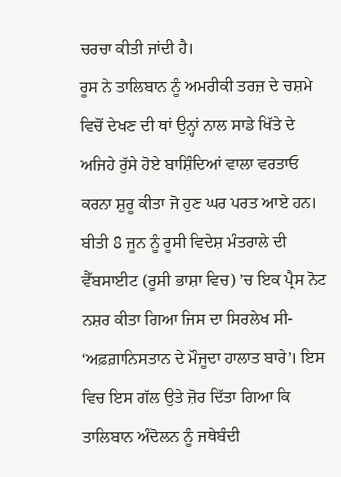ਚਰਚਾ ਕੀਤੀ ਜਾਂਦੀ ਹੈ।
ਰੂਸ ਨੇ ਤਾਲਿਬਾਨ ਨੂੰ ਅਮਰੀਕੀ ਤਰਜ਼ ਦੇ ਚਸ਼ਮੇ ਵਿਚੋਂ ਦੇਖਣ ਦੀ ਥਾਂ ਉਨ੍ਹਾਂ ਨਾਲ ਸਾਡੇ ਖਿੱਤੇ ਦੇ ਅਜਿਹੇ ਰੁੱਸੇ ਹੋਏ ਬਾਸ਼ਿੰਦਿਆਂ ਵਾਲਾ ਵਰਤਾਓ ਕਰਨਾ ਸ਼ੁਰੂ ਕੀਤਾ ਜੋ ਹੁਣ ਘਰ ਪਰਤ ਆਏ ਹਨ। ਬੀਤੀ 8 ਜੂਨ ਨੂੰ ਰੂਸੀ ਵਿਦੇਸ਼ ਮੰਤਰਾਲੇ ਦੀ ਵੈੱਬਸਾਈਟ (ਰੂਸੀ ਭਾਸ਼ਾ ਵਿਚ) ’ਚ ਇਕ ਪ੍ਰੈਸ ਨੋਟ ਨਸ਼ਰ ਕੀਤਾ ਗਿਆ ਜਿਸ ਦਾ ਸਿਰਲੇਖ ਸੀ- ‘ਅਫ਼ਗ਼ਾਨਿਸਤਾਨ ਦੇ ਮੌਜੂਦਾ ਹਾਲਾਤ ਬਾਰੇ’। ਇਸ ਵਿਚ ਇਸ ਗੱਲ ਉਤੇ ਜ਼ੋਰ ਦਿੱਤਾ ਗਿਆ ਕਿ ਤਾਲਿਬਾਨ ਅੰਦੋਲਨ ਨੂੰ ਜਥੇਬੰਦੀ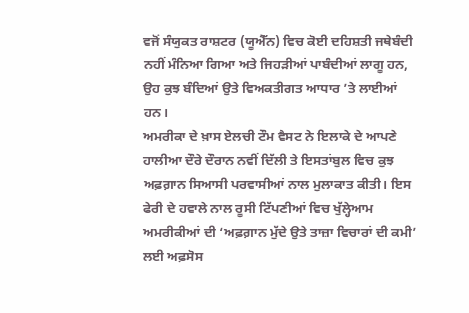ਵਜੋਂ ਸੰਯੁਕਤ ਰਾਸ਼ਟਰ (ਯੂਐੱਨ) ਵਿਚ ਕੋਈ ਦਹਿਸ਼ਤੀ ਜਥੇਬੰਦੀ ਨਹੀਂ ਮੰਨਿਆ ਗਿਆ ਅਤੇ ਜਿਹੜੀਆਂ ਪਾਬੰਦੀਆਂ ਲਾਗੂ ਹਨ, ਉਹ ਕੁਝ ਬੰਦਿਆਂ ਉਤੇ ਵਿਅਕਤੀਗਤ ਆਧਾਰ ’ਤੇ ਲਾਈਆਂ ਹਨ।
ਅਮਰੀਕਾ ਦੇ ਖ਼ਾਸ ਏਲਚੀ ਟੌਮ ਵੈਸਟ ਨੇ ਇਲਾਕੇ ਦੇ ਆਪਣੇ ਹਾਲੀਆ ਦੌਰੇ ਦੌਰਾਨ ਨਵੀਂ ਦਿੱਲੀ ਤੇ ਇਸਤਾਂਬੁਲ ਵਿਚ ਕੁਝ ਅਫ਼ਗ਼ਾਨ ਸਿਆਸੀ ਪਰਵਾਸੀਆਂ ਨਾਲ ਮੁਲਾਕਾਤ ਕੀਤੀ। ਇਸ ਫੇਰੀ ਦੇ ਹਵਾਲੇ ਨਾਲ ਰੂਸੀ ਟਿੱਪਣੀਆਂ ਵਿਚ ਖੁੱਲ੍ਹੇਆਮ ਅਮਰੀਕੀਆਂ ਦੀ ‘ਅਫ਼ਗ਼ਾਨ ਮੁੱਦੇ ਉਤੇ ਤਾਜ਼ਾ ਵਿਚਾਰਾਂ ਦੀ ਕਮੀ’ ਲਈ ਅਫ਼ਸੋਸ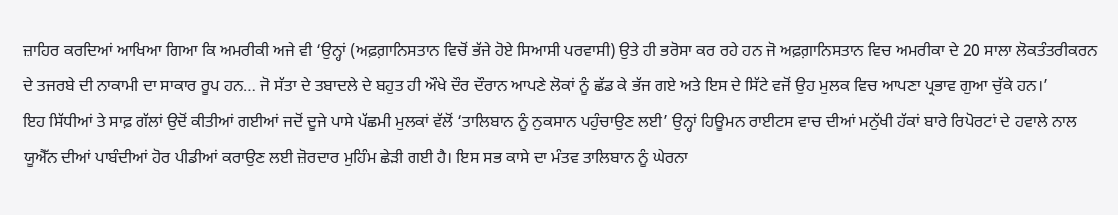ਜ਼ਾਹਿਰ ਕਰਦਿਆਂ ਆਖਿਆ ਗਿਆ ਕਿ ਅਮਰੀਕੀ ਅਜੇ ਵੀ ‘ਉਨ੍ਹਾਂ (ਅਫ਼ਗ਼ਾਨਿਸਤਾਨ ਵਿਚੋਂ ਭੱਜੇ ਹੋਏ ਸਿਆਸੀ ਪਰਵਾਸੀ) ਉਤੇ ਹੀ ਭਰੋਸਾ ਕਰ ਰਹੇ ਹਨ ਜੋ ਅਫ਼ਗ਼ਾਨਿਸਤਾਨ ਵਿਚ ਅਮਰੀਕਾ ਦੇ 20 ਸਾਲਾ ਲੋਕਤੰਤਰੀਕਰਨ ਦੇ ਤਜਰਬੇ ਦੀ ਨਾਕਾਮੀ ਦਾ ਸਾਕਾਰ ਰੂਪ ਹਨ… ਜੋ ਸੱਤਾ ਦੇ ਤਬਾਦਲੇ ਦੇ ਬਹੁਤ ਹੀ ਔਖੇ ਦੌਰ ਦੌਰਾਨ ਆਪਣੇ ਲੋਕਾਂ ਨੂੰ ਛੱਡ ਕੇ ਭੱਜ ਗਏ ਅਤੇ ਇਸ ਦੇ ਸਿੱਟੇ ਵਜੋਂ ਉਹ ਮੁਲਕ ਵਿਚ ਆਪਣਾ ਪ੍ਰਭਾਵ ਗੁਆ ਚੁੱਕੇ ਹਨ।’
ਇਹ ਸਿੱਧੀਆਂ ਤੇ ਸਾਫ਼ ਗੱਲਾਂ ਉਦੋਂ ਕੀਤੀਆਂ ਗਈਆਂ ਜਦੋਂ ਦੂਜੇ ਪਾਸੇ ਪੱਛਮੀ ਮੁਲਕਾਂ ਵੱਲੋਂ ‘ਤਾਲਿਬਾਨ ਨੂੰ ਨੁਕਸਾਨ ਪਹੁੰਚਾਉਣ ਲਈ’ ਉਨ੍ਹਾਂ ਹਿਊਮਨ ਰਾਈਟਸ ਵਾਚ ਦੀਆਂ ਮਨੁੱਖੀ ਹੱਕਾਂ ਬਾਰੇ ਰਿਪੋਰਟਾਂ ਦੇ ਹਵਾਲੇ ਨਾਲ ਯੂਐੱਨ ਦੀਆਂ ਪਾਬੰਦੀਆਂ ਹੋਰ ਪੀਡੀਆਂ ਕਰਾਉਣ ਲਈ ਜ਼ੋਰਦਾਰ ਮੁਹਿੰਮ ਛੇੜੀ ਗਈ ਹੈ। ਇਸ ਸਭ ਕਾਸੇ ਦਾ ਮੰਤਵ ਤਾਲਿਬਾਨ ਨੂੰ ਘੇਰਨਾ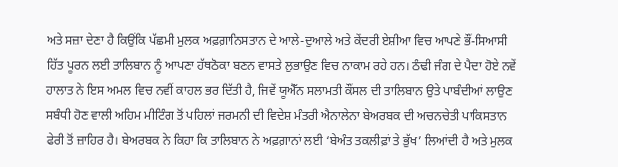ਅਤੇ ਸਜ਼ਾ ਦੇਣਾ ਹੈ ਕਿਉਂਕਿ ਪੱਛਮੀ ਮੁਲਕ ਅਫ਼ਗ਼ਾਨਿਸਤਾਨ ਦੇ ਆਲੇ-ਦੁਆਲੇ ਅਤੇ ਕੇਂਦਰੀ ਏਸ਼ੀਆ ਵਿਚ ਆਪਣੇ ਭੌਂ-ਸਿਆਸੀ ਹਿੱਤ ਪੂਰਨ ਲਈ ਤਾਲਿਬਾਨ ਨੂੰ ਆਪਣਾ ਹੱਥਠੋਕਾ ਬਣਨ ਵਾਸਤੇ ਲੁਭਾਉਣ ਵਿਚ ਨਾਕਾਮ ਰਹੇ ਹਨ। ਠੰਢੀ ਜੰਗ ਦੇ ਪੈਦਾ ਹੋਏ ਨਵੇਂ ਹਾਲਾਤ ਨੇ ਇਸ ਅਮਲ ਵਿਚ ਨਵੀਂ ਕਾਹਲ ਭਰ ਦਿੱਤੀ ਹੈ, ਜਿਵੇਂ ਯੂਐੱਨ ਸਲਾਮਤੀ ਕੌਂਸਲ ਦੀ ਤਾਲਿਬਾਨ ਉਤੇ ਪਾਬੰਦੀਆਂ ਲਾਉਣ ਸਬੰਧੀ ਹੋਣ ਵਾਲੀ ਅਹਿਮ ਮੀਟਿੰਗ ਤੋਂ ਪਹਿਲਾਂ ਜਰਮਨੀ ਦੀ ਵਿਦੇਸ਼ ਮੰਤਰੀ ਐਨਾਲੇਨਾ ਬੇਅਰਬਕ ਦੀ ਅਚਨਚੇਤੀ ਪਾਕਿਸਤਾਨ ਫੇਰੀ ਤੋਂ ਜ਼ਾਹਿਰ ਹੈ। ਬੇਅਰਬਕ ਨੇ ਕਿਹਾ ਕਿ ਤਾਲਿਬਾਨ ਨੇ ਅਫ਼ਗ਼ਾਨਾਂ ਲਈ ‘ਬੇਅੰਤ ਤਕਲੀਫ਼ਾਂ ਤੇ ਭੁੱਖ’ ਲਿਆਂਦੀ ਹੈ ਅਤੇ ਮੁਲਕ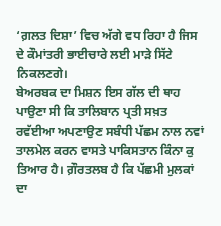‘ਗ਼ਲਤ ਦਿਸ਼ਾ’ ਵਿਚ ਅੱਗੇ ਵਧ ਰਿਹਾ ਹੈ ਜਿਸ ਦੇ ਕੌਮਾਂਤਰੀ ਭਾਈਚਾਰੇ ਲਈ ਮਾੜੇ ਸਿੱਟੇ ਨਿਕਲਣਗੇ।
ਬੇਅਰਬਕ ਦਾ ਮਿਸ਼ਨ ਇਸ ਗੱਲ ਦੀ ਥਾਹ ਪਾਉਣਾ ਸੀ ਕਿ ਤਾਲਿਬਾਨ ਪ੍ਰਤੀ ਸਖ਼ਤ ਰਵੱਈਆ ਅਪਣਾਉਣ ਸਬੰਧੀ ਪੱਛਮ ਨਾਲ ਨਵਾਂ ਤਾਲਮੇਲ ਕਰਨ ਵਾਸਤੇ ਪਾਕਿਸਤਾਨ ਕਿੰਨਾ ਕੁ ਤਿਆਰ ਹੈ। ਗ਼ੌਰਤਲਬ ਹੈ ਕਿ ਪੱਛਮੀ ਮੁਲਕਾਂ ਦਾ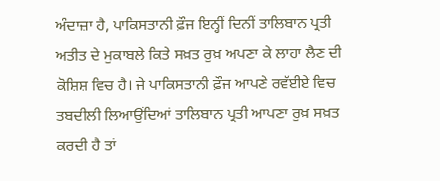ਅੰਦਾਜ਼ਾ ਹੈ, ਪਾਕਿਸਤਾਨੀ ਫ਼ੌਜ ਇਨ੍ਹੀਂ ਦਿਨੀਂ ਤਾਲਿਬਾਨ ਪ੍ਰਤੀ ਅਤੀਤ ਦੇ ਮੁਕਾਬਲੇ ਕਿਤੇ ਸਖ਼ਤ ਰੁਖ਼ ਅਪਣਾ ਕੇ ਲਾਹਾ ਲੈਣ ਦੀ ਕੋਸ਼ਿਸ਼ ਵਿਚ ਹੈ। ਜੇ ਪਾਕਿਸਤਾਨੀ ਫ਼ੌਜ ਆਪਣੇ ਰਵੱਈਏ ਵਿਚ ਤਬਦੀਲੀ ਲਿਆਉਂਦਿਆਂ ਤਾਲਿਬਾਨ ਪ੍ਰਤੀ ਆਪਣਾ ਰੁਖ਼ ਸਖ਼ਤ ਕਰਦੀ ਹੈ ਤਾਂ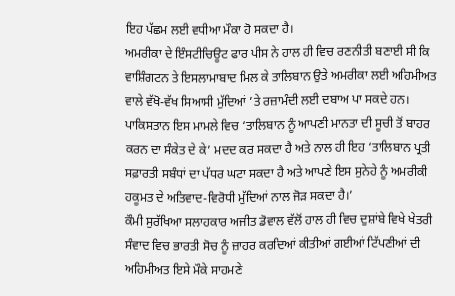ਇਹ ਪੱਛਮ ਲਈ ਵਧੀਆ ਮੌਕਾ ਹੋ ਸਕਦਾ ਹੈ।
ਅਮਰੀਕਾ ਦੇ ਇੰਸਟੀਚਿਊਟ ਫਾਰ ਪੀਸ ਨੇ ਹਾਲ ਹੀ ਵਿਚ ਰਣਨੀਤੀ ਬਣਾਈ ਸੀ ਕਿ ਵਾਸ਼ਿੰਗਟਨ ਤੇ ਇਸਲਾਮਾਬਾਦ ਮਿਲ ਕੇ ਤਾਲਿਬਾਨ ਉਤੇ ਅਮਰੀਕਾ ਲਈ ਅਹਿਮੀਅਤ ਵਾਲੇ ਵੱਖੋ-ਵੱਖ ਸਿਆਸੀ ਮੁੱਦਿਆਂ ’ਤੇ ਰਜ਼ਾਮੰਦੀ ਲਈ ਦਬਾਅ ਪਾ ਸਕਦੇ ਹਨ। ਪਾਕਿਸਤਾਨ ਇਸ ਮਾਮਲੇ ਵਿਚ ‘ਤਾਲਿਬਾਨ ਨੂੰ ਆਪਣੀ ਮਾਨਤਾ ਦੀ ਸੂਚੀ ਤੋਂ ਬਾਹਰ ਕਰਨ ਦਾ ਸੰਕੇਤ ਦੇ ਕੇ’ ਮਦਦ ਕਰ ਸਕਦਾ ਹੈ ਅਤੇ ਨਾਲ ਹੀ ਇਹ ‘ਤਾਲਿਬਾਨ ਪ੍ਰਤੀ ਸਫ਼ਾਰਤੀ ਸਬੰਧਾਂ ਦਾ ਪੱਧਰ ਘਟਾ ਸਕਦਾ ਹੈ ਅਤੇ ਆਪਣੇ ਇਸ ਸੁਨੇਹੇ ਨੂੰ ਅਮਰੀਕੀ ਹਕੂਮਤ ਦੇ ਅਤਿਵਾਦ-ਵਿਰੋਧੀ ਮੁੱਦਿਆਂ ਨਾਲ ਜੋੜ ਸਕਦਾ ਹੈ।’
ਕੌਮੀ ਸੁਰੱਖਿਆ ਸਲਾਹਕਾਰ ਅਜੀਤ ਡੋਵਾਲ ਵੱਲੋਂ ਹਾਲ ਹੀ ਵਿਚ ਦੁਸ਼ਾਂਬੇ ਵਿਖੇ ਖੇਤਰੀ ਸੰਵਾਦ ਵਿਚ ਭਾਰਤੀ ਸੋਚ ਨੂੰ ਜ਼ਾਹਰ ਕਰਦਿਆਂ ਕੀਤੀਆਂ ਗਈਆਂ ਟਿੱਪਣੀਆਂ ਦੀ ਅਹਿਮੀਅਤ ਇਸੇ ਮੌਕੇ ਸਾਹਮਣੇ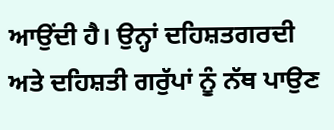ਆਉਂਦੀ ਹੈ। ਉਨ੍ਹਾਂ ਦਹਿਸ਼ਤਗਰਦੀ ਅਤੇ ਦਹਿਸ਼ਤੀ ਗਰੁੱਪਾਂ ਨੂੰ ਨੱਥ ਪਾਉਣ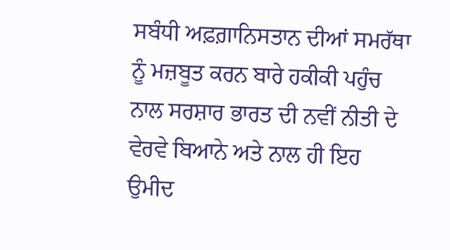ਸਬੰਧੀ ਅਫ਼ਗ਼ਾਨਿਸਤਾਨ ਦੀਆਂ ਸਮਰੱਥਾ ਨੂੰ ਮਜ਼ਬੂਤ ਕਰਨ ਬਾਰੇ ਹਕੀਕੀ ਪਹੁੰਚ ਨਾਲ ਸਰਸ਼ਾਰ ਭਾਰਤ ਦੀ ਨਵੀਂ ਨੀਤੀ ਦੇ ਵੇਰਵੇ ਬਿਆਨੇ ਅਤੇ ਨਾਲ ਹੀ ਇਹ ਉਮੀਦ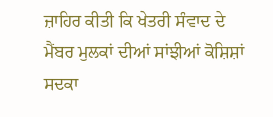ਜ਼ਾਹਿਰ ਕੀਤੀ ਕਿ ਖੇਤਰੀ ਸੰਵਾਦ ਦੇ ਮੈਂਬਰ ਮੁਲਕਾਂ ਦੀਆਂ ਸਾਂਝੀਆਂ ਕੋਸ਼ਿਸ਼ਾਂ ਸਦਕਾ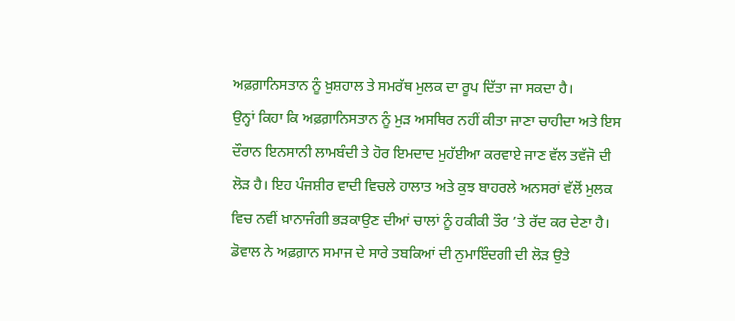ਅਫ਼ਗ਼ਾਨਿਸਤਾਨ ਨੂੰ ਖ਼ੁਸ਼ਹਾਲ ਤੇ ਸਮਰੱਥ ਮੁਲਕ ਦਾ ਰੂਪ ਦਿੱਤਾ ਜਾ ਸਕਦਾ ਹੈ।
ਉਨ੍ਹਾਂ ਕਿਹਾ ਕਿ ਅਫ਼ਗ਼ਾਨਿਸਤਾਨ ਨੂੰ ਮੁੜ ਅਸਥਿਰ ਨਹੀਂ ਕੀਤਾ ਜਾਣਾ ਚਾਹੀਦਾ ਅਤੇ ਇਸ ਦੌਰਾਨ ਇਨਸਾਨੀ ਲਾਮਬੰਦੀ ਤੇ ਹੋਰ ਇਮਦਾਦ ਮੁਹੱਈਆ ਕਰਵਾਏ ਜਾਣ ਵੱਲ ਤਵੱਜੋ ਦੀ ਲੋੜ ਹੈ। ਇਹ ਪੰਜਸ਼ੀਰ ਵਾਦੀ ਵਿਚਲੇ ਹਾਲਾਤ ਅਤੇ ਕੁਝ ਬਾਹਰਲੇ ਅਨਸਰਾਂ ਵੱਲੋਂ ਮੁਲਕ ਵਿਚ ਨਵੀਂ ਖ਼ਾਨਾਜੰਗੀ ਭੜਕਾਉਣ ਦੀਆਂ ਚਾਲਾਂ ਨੂੰ ਹਕੀਕੀ ਤੌਰ ’ਤੇ ਰੱਦ ਕਰ ਦੇਣਾ ਹੈ। ਡੋਵਾਲ ਨੇ ਅਫ਼ਗ਼ਾਨ ਸਮਾਜ ਦੇ ਸਾਰੇ ਤਬਕਿਆਂ ਦੀ ਨੁਮਾਇੰਦਗੀ ਦੀ ਲੋੜ ਉਤੇ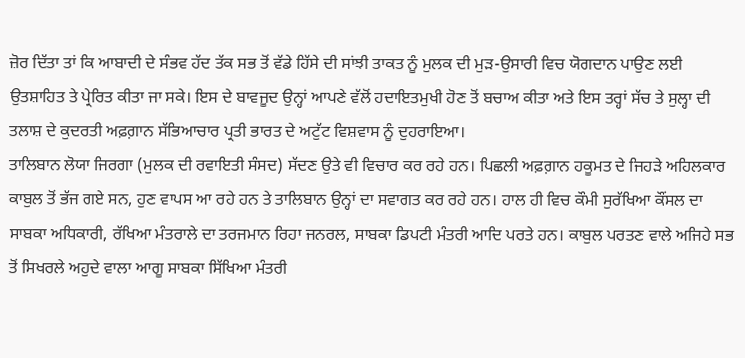ਜ਼ੋਰ ਦਿੱਤਾ ਤਾਂ ਕਿ ਆਬਾਦੀ ਦੇ ਸੰਭਵ ਹੱਦ ਤੱਕ ਸਭ ਤੋਂ ਵੱਡੇ ਹਿੱਸੇ ਦੀ ਸਾਂਝੀ ਤਾਕਤ ਨੂੰ ਮੁਲਕ ਦੀ ਮੁੜ-ਉਸਾਰੀ ਵਿਚ ਯੋਗਦਾਨ ਪਾਉਣ ਲਈ ਉਤਸ਼ਾਹਿਤ ਤੇ ਪ੍ਰੇਰਿਤ ਕੀਤਾ ਜਾ ਸਕੇ। ਇਸ ਦੇ ਬਾਵਜੂਦ ਉਨ੍ਹਾਂ ਆਪਣੇ ਵੱਲੋਂ ਹਦਾਇਤਮੁਖੀ ਹੋਣ ਤੋਂ ਬਚਾਅ ਕੀਤਾ ਅਤੇ ਇਸ ਤਰ੍ਹਾਂ ਸੱਚ ਤੇ ਸੁਲ੍ਹਾ ਦੀ ਤਲਾਸ਼ ਦੇ ਕੁਦਰਤੀ ਅਫ਼ਗ਼ਾਨ ਸੱਭਿਆਚਾਰ ਪ੍ਰਤੀ ਭਾਰਤ ਦੇ ਅਟੁੱਟ ਵਿਸ਼ਵਾਸ ਨੂੰ ਦੁਹਰਾਇਆ।
ਤਾਲਿਬਾਨ ਲੋਯਾ ਜਿਰਗਾ (ਮੁਲਕ ਦੀ ਰਵਾਇਤੀ ਸੰਸਦ) ਸੱਦਣ ਉਤੇ ਵੀ ਵਿਚਾਰ ਕਰ ਰਹੇ ਹਨ। ਪਿਛਲੀ ਅਫ਼ਗ਼ਾਨ ਹਕੂਮਤ ਦੇ ਜਿਹੜੇ ਅਹਿਲਕਾਰ ਕਾਬੁਲ ਤੋਂ ਭੱਜ ਗਏ ਸਨ, ਹੁਣ ਵਾਪਸ ਆ ਰਹੇ ਹਨ ਤੇ ਤਾਲਿਬਾਨ ਉਨ੍ਹਾਂ ਦਾ ਸਵਾਗਤ ਕਰ ਰਹੇ ਹਨ। ਹਾਲ ਹੀ ਵਿਚ ਕੌਮੀ ਸੁਰੱਖਿਆ ਕੌਂਸਲ ਦਾ ਸਾਬਕਾ ਅਧਿਕਾਰੀ, ਰੱਖਿਆ ਮੰਤਰਾਲੇ ਦਾ ਤਰਜਮਾਨ ਰਿਹਾ ਜਨਰਲ, ਸਾਬਕਾ ਡਿਪਟੀ ਮੰਤਰੀ ਆਦਿ ਪਰਤੇ ਹਨ। ਕਾਬੁਲ ਪਰਤਣ ਵਾਲੇ ਅਜਿਹੇ ਸਭ ਤੋਂ ਸਿਖਰਲੇ ਅਹੁਦੇ ਵਾਲਾ ਆਗੂ ਸਾਬਕਾ ਸਿੱਖਿਆ ਮੰਤਰੀ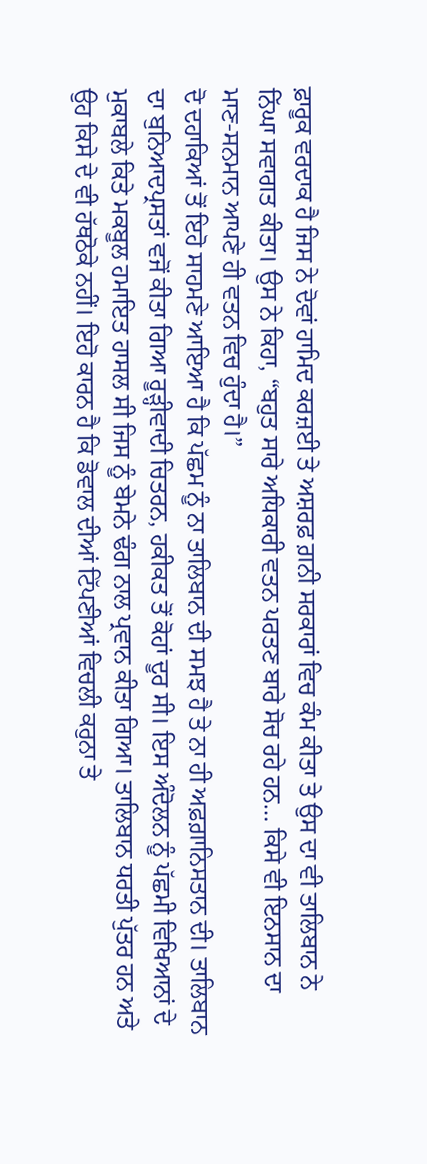ਫ਼ਾਰੂਕ ਵਰਦਾਕ ਹੈ ਜਿਸ ਨੇ ਦੋਵਾਂ ਹਾਮਿਦ ਕਰਜ਼ਈ ਤੇ ਅਸ਼ਰਫ਼ ਗ਼ਨੀ ਸਰਕਾਰਾਂ ਵਿਚ ਕੰਮ ਕੀਤਾ ਤੇ ਉਸ ਦਾ ਵੀ ਤਾਲਿਬਾਨ ਨੇ ਨਿੱਘਾ ਸਵਾਗਤ ਕੀਤਾ। ਉਸ ਨੇ ਕਿਹਾ, “ਬਹੁਤ ਸਾਰੇ ਅਧਿਕਾਰੀ ਵਤਨ ਪਰਤਣ ਬਾਰੇ ਸੋਚ ਰਹੇ ਹਨ… ਕਿਸੇ ਵੀ ਇਨਸਾਨ ਦਾ ਮਾਣ-ਸਨਮਾਨ ਆਪਣੇ ਹੀ ਵਤਨ ਵਿਚ ਹੁੰਦਾ ਹੈ।”
ਦੋ ਦਹਾਕਿਆਂ ਤੋਂ ਇਹੋ ਸਾਹਮਣੇ ਆਇਆ ਹੈ ਕਿ ਪੱਛਮ ਨੂੰ ਨਾ ਤਾਲਿਬਾਨ ਦੀ ਸਮਝ ਹੈ ਤੇ ਨਾ ਹੀ ਅਫ਼ਗ਼ਾਨਿਸਤਾਨ ਦੀ। ਤਾਲਿਬਾਨ ਦਾ ਬੁਨਿਆਦਪ੍ਰਸਤਾਂ ਵਜੋਂ ਕੀਤਾ ਗਿਆ ਰੂੜ੍ਹੀਵਾਦੀ ਚਿਤਰਨ, ਹਕੀਕਤ ਤੋਂ ਕੋਹਾਂ ਦੂਰ ਸੀ। ਇਸ ਅੰਦੋਲਨ ਨੂੰ ਪੱਛਮੀ ਵਿਖਿਆਨਾਂ ਦੇ ਮੁਕਾਬਲੇ ਕਿਤੇ ਮਕਬੂਲ ਹਮਾਇਤ ਹਾਸਲ ਸੀ ਜਿਸ ਨੂੰ ਬੇਮਨੇ ਢੰਗ ਨਾਲ ਪ੍ਰਵਾਨ ਕੀਤਾ ਗਿਆ। ਤਾਲਿਬਾਨ ਧਰਤੀ ਪੁੱਤਰ ਹਨ ਅਤੇ ਉਹ ਕਿਸੇ ਦੇ ਵੀ ਹੱਥਠੋਕੇ ਨਹੀਂ। ਇਹੋ ਕਾਰਨ ਹੈ ਕਿ ਡੋਵਾਲ ਦੀਆਂ ਟਿੱਪਣੀਆਂ ਵਿਚਲੀ ਕਰੁਨਾ ਤੇ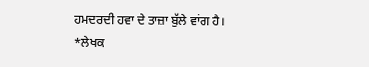ਹਮਦਰਦੀ ਹਵਾ ਦੇ ਤਾਜ਼ਾ ਬੁੱਲੇ ਵਾਂਗ ਹੈ।
*ਲੇਖਕ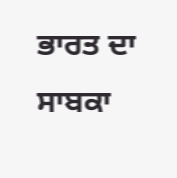ਭਾਰਤ ਦਾ ਸਾਬਕਾ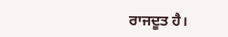ਰਾਜਦੂਤ ਹੈ।